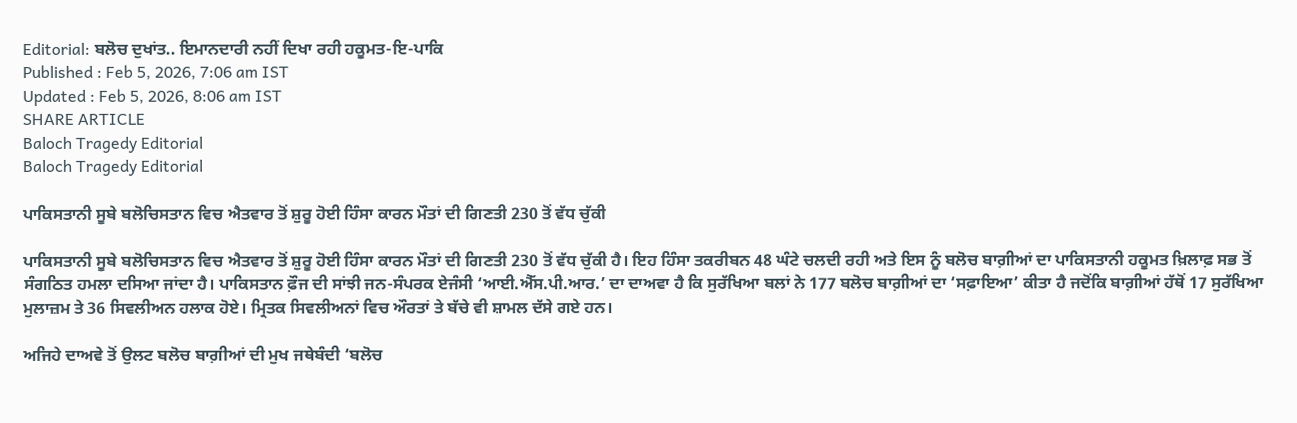Editorial: ਬਲੋਚ ਦੁਖਾਂਤ.. ਇਮਾਨਦਾਰੀ ਨਹੀਂ ਦਿਖਾ ਰਹੀ ਹਕੂਮਤ-ਇ-ਪਾਕਿ
Published : Feb 5, 2026, 7:06 am IST
Updated : Feb 5, 2026, 8:06 am IST
SHARE ARTICLE
Baloch Tragedy Editorial
Baloch Tragedy Editorial

ਪਾਕਿਸਤਾਨੀ ਸੂਬੇ ਬਲੋਚਿਸਤਾਨ ਵਿਚ ਐਤਵਾਰ ਤੋਂ ਸ਼ੁਰੂ ਹੋਈ ਹਿੰਸਾ ਕਾਰਨ ਮੌਤਾਂ ਦੀ ਗਿਣਤੀ 230 ਤੋਂ ਵੱਧ ਚੁੱਕੀ

ਪਾਕਿਸਤਾਨੀ ਸੂਬੇ ਬਲੋਚਿਸਤਾਨ ਵਿਚ ਐਤਵਾਰ ਤੋਂ ਸ਼ੁਰੂ ਹੋਈ ਹਿੰਸਾ ਕਾਰਨ ਮੌਤਾਂ ਦੀ ਗਿਣਤੀ 230 ਤੋਂ ਵੱਧ ਚੁੱਕੀ ਹੈ। ਇਹ ਹਿੰਸਾ ਤਕਰੀਬਨ 48 ਘੰਟੇ ਚਲਦੀ ਰਹੀ ਅਤੇ ਇਸ ਨੂੰ ਬਲੋਚ ਬਾਗ਼ੀਆਂ ਦਾ ਪਾਕਿਸਤਾਨੀ ਹਕੂਮਤ ਖ਼ਿਲਾਫ਼ ਸਭ ਤੋਂ ਸੰਗਠਿਤ ਹਮਲਾ ਦਸਿਆ ਜਾਂਦਾ ਹੈ। ਪਾਕਿਸਤਾਨ ਫ਼ੌਜ ਦੀ ਸਾਂਝੀ ਜਨ-ਸੰਪਰਕ ਏਜੰਸੀ ‘ਆਈ.ਐੱਸ.ਪੀ.ਆਰ.’ ਦਾ ਦਾਅਵਾ ਹੈ ਕਿ ਸੁਰੱਖਿਆ ਬਲਾਂ ਨੇ 177 ਬਲੋਚ ਬਾਗ਼ੀਆਂ ਦਾ ‘ਸਫ਼ਾਇਆ’ ਕੀਤਾ ਹੈ ਜਦੋਂਕਿ ਬਾਗ਼ੀਆਂ ਹੱਥੋਂ 17 ਸੁਰੱਖਿਆ ਮੁਲਾਜ਼ਮ ਤੇ 36 ਸਿਵਲੀਅਨ ਹਲਾਕ ਹੋਏ। ਮ੍ਰਿਤਕ ਸਿਵਲੀਅਨਾਂ ਵਿਚ ਔਰਤਾਂ ਤੇ ਬੱਚੇ ਵੀ ਸ਼ਾਮਲ ਦੱਸੇ ਗਏ ਹਨ।

ਅਜਿਹੇ ਦਾਅਵੇ ਤੋਂ ਉਲਟ ਬਲੋਚ ਬਾਗ਼ੀਆਂ ਦੀ ਮੁਖ ਜਥੇਬੰਦੀ ‘ਬਲੋਚ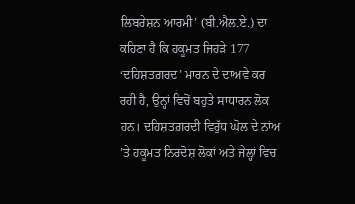ਲਿਬਰੇਸ਼ਨ ਆਰਮੀ’ (ਬੀ.ਐਲ.ਏ.) ਦਾ ਕਹਿਣਾ ਹੈ ਕਿ ਹਕੂਮਤ ਜਿਹੜੇ 177 ‘ਦਹਿਸ਼ਤਗ਼ਰਦ’ ਮਾਰਨ ਦੇ ਦਾਅਵੇ ਕਰ ਰਹੀ ਹੈ, ਉਨ੍ਹਾਂ ਵਿਚੋਂ ਬਹੁਤੇ ਸਾਧਾਰਨ ਲੋਕ ਹਨ। ਦਹਿਸ਼ਤਗ਼ਰਦੀ ਵਿਰੁੱਧ ਘੋਲ ਦੇ ਨਾਂਅ ’ਤੇ ਹਕੂਮਤ ਨਿਰਦੋਸ਼ ਲੋਕਾਂ ਅਤੇ ਜੇਲ੍ਹਾਂ ਵਿਚ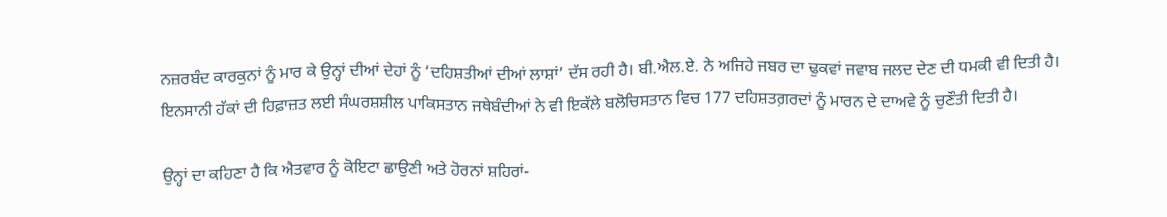ਨਜ਼ਰਬੰਦ ਕਾਰਕੁਨਾਂ ਨੂੰ ਮਾਰ ਕੇ ਉਨ੍ਹਾਂ ਦੀਆਂ ਦੇਹਾਂ ਨੂੰ ‘ਦਹਿਸ਼ਤੀਆਂ ਦੀਆਂ ਲਾਸ਼ਾਂ’ ਦੱਸ ਰਹੀ ਹੈ। ਬੀ.ਐਲ.ਏ. ਨੇ ਅਜਿਹੇ ਜਬਰ ਦਾ ਢੁਕਵਾਂ ਜਵਾਬ ਜਲਦ ਦੇਣ ਦੀ ਧਮਕੀ ਵੀ ਦਿਤੀ ਹੈ। ਇਨਸਾਨੀ ਹੱਕਾਂ ਦੀ ਹਿਫ਼ਾਜ਼ਤ ਲਈ ਸੰਘਰਸ਼ਸ਼ੀਲ ਪਾਕਿਸਤਾਨ ਜਥੇਬੰਦੀਆਂ ਨੇ ਵੀ ਇਕੱਲੇ ਬਲੋਚਿਸਤਾਨ ਵਿਚ 177 ਦਹਿਸ਼ਤਗ਼ਰਦਾਂ ਨੂੰ ਮਾਰਨ ਦੇ ਦਾਅਵੇ ਨੂੰ ਚੁਣੌਤੀ ਦਿਤੀ ਹੈ।

ਉਨ੍ਹਾਂ ਦਾ ਕਹਿਣਾ ਹੈ ਕਿ ਐਤਵਾਰ ਨੂੰ ਕੋਇਟਾ ਛਾਉਣੀ ਅਤੇ ਹੋਰਨਾਂ ਸ਼ਹਿਰਾਂ-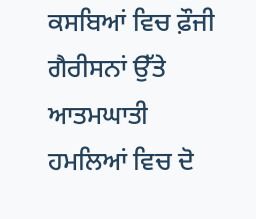ਕਸਬਿਆਂ ਵਿਚ ਫ਼ੌਜੀ ਗੈਰੀਸਨਾਂ ਉੱਤੇ ਆਤਮਘਾਤੀ ਹਮਲਿਆਂ ਵਿਚ ਦੋ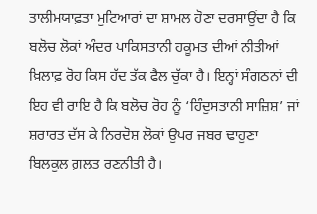ਤਾਲੀਮਯਾਫ਼ਤਾ ਮੁਟਿਆਰਾਂ ਦਾ ਸ਼ਾਮਲ ਹੋਣਾ ਦਰਸਾਉਂਦਾ ਹੈ ਕਿ ਬਲੋਚ ਲੋਕਾਂ ਅੰਦਰ ਪਾਕਿਸਤਾਨੀ ਹਕੂਮਤ ਦੀਆਂ ਨੀਤੀਆਂ ਖ਼ਿਲਾਫ਼ ਰੋਹ ਕਿਸ ਹੱਦ ਤੱਕ ਫੈਲ ਚੁੱਕਾ ਹੈ। ਇਨ੍ਹਾਂ ਸੰਗਠਨਾਂ ਦੀ ਇਹ ਵੀ ਰਾਇ ਹੈ ਕਿ ਬਲੋਚ ਰੋਹ ਨੂੰ ‘ਹਿੰਦੁਸਤਾਨੀ ਸਾਜ਼ਿਸ਼’ ਜਾਂ ਸ਼ਰਾਰਤ ਦੱਸ ਕੇ ਨਿਰਦੋਸ਼ ਲੋਕਾਂ ਉਪਰ ਜਬਰ ਢਾਹੁਣਾ ਬਿਲਕੁਲ ਗ਼ਲਤ ਰਣਨੀਤੀ ਹੈ।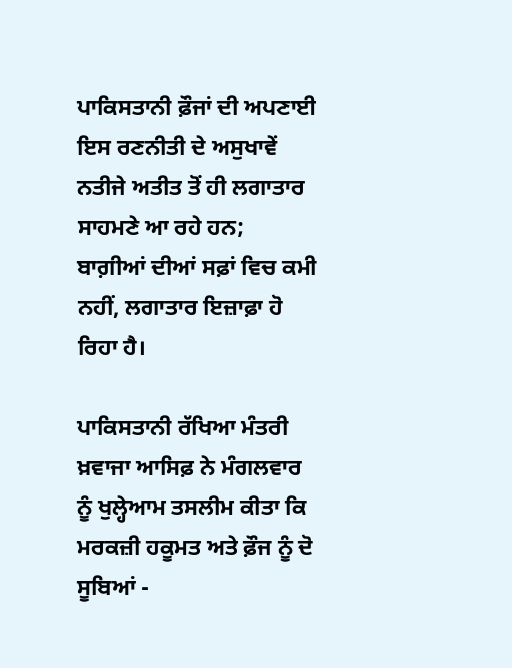ਪਾਕਿਸਤਾਨੀ ਫ਼ੌਜਾਂ ਦੀ ਅਪਣਾਈ ਇਸ ਰਣਨੀਤੀ ਦੇ ਅਸੁਖਾਵੇਂ ਨਤੀਜੇ ਅਤੀਤ ਤੋਂ ਹੀ ਲਗਾਤਾਰ ਸਾਹਮਣੇ ਆ ਰਹੇ ਹਨ; ਬਾਗ਼ੀਆਂ ਦੀਆਂ ਸਫ਼ਾਂ ਵਿਚ ਕਮੀ ਨਹੀਂ, ਲਗਾਤਾਰ ਇਜ਼ਾਫ਼ਾ ਹੋ ਰਿਹਾ ਹੈ।

ਪਾਕਿਸਤਾਨੀ ਰੱਖਿਆ ਮੰਤਰੀ ਖ਼ਵਾਜਾ ਆਸਿਫ਼ ਨੇ ਮੰਗਲਵਾਰ ਨੂੰ ਖੁਲ੍ਹੇਆਮ ਤਸਲੀਮ ਕੀਤਾ ਕਿ ਮਰਕਜ਼ੀ ਹਕੂਮਤ ਅਤੇ ਫ਼ੌਜ ਨੂੰ ਦੋ ਸੂਬਿਆਂ -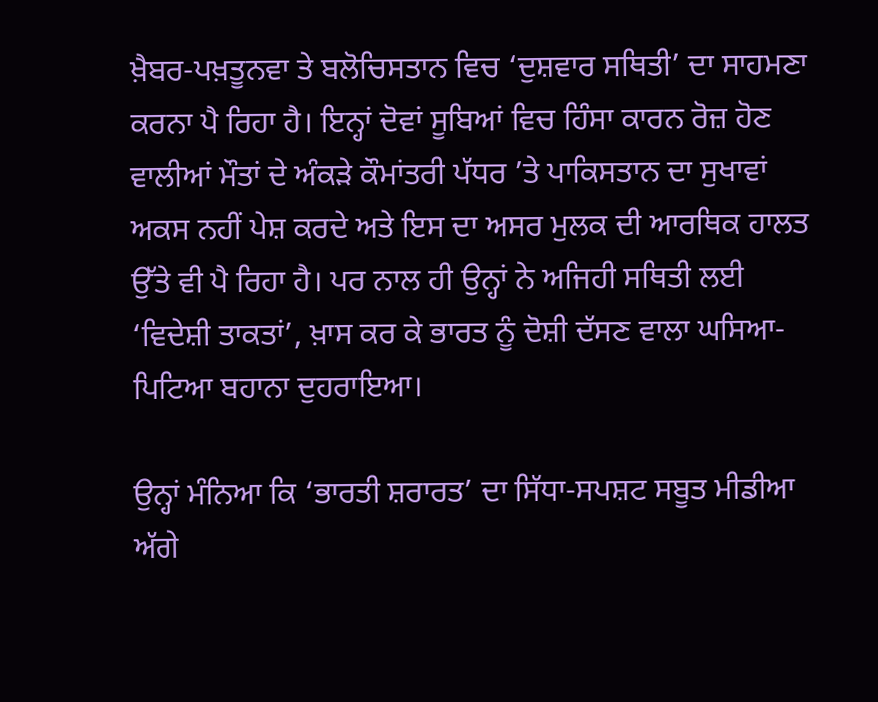ਖ਼ੈਬਰ-ਪਖ਼ਤੂਨਵਾ ਤੇ ਬਲੋਚਿਸਤਾਨ ਵਿਚ ‘ਦੁਸ਼ਵਾਰ ਸਥਿਤੀ’ ਦਾ ਸਾਹਮਣਾ ਕਰਨਾ ਪੈ ਰਿਹਾ ਹੈ। ਇਨ੍ਹਾਂ ਦੋਵਾਂ ਸੂਬਿਆਂ ਵਿਚ ਹਿੰਸਾ ਕਾਰਨ ਰੋਜ਼ ਹੋਣ ਵਾਲੀਆਂ ਮੌਤਾਂ ਦੇ ਅੰਕੜੇ ਕੌਮਾਂਤਰੀ ਪੱਧਰ ’ਤੇ ਪਾਕਿਸਤਾਨ ਦਾ ਸੁਖਾਵਾਂ ਅਕਸ ਨਹੀਂ ਪੇਸ਼ ਕਰਦੇ ਅਤੇ ਇਸ ਦਾ ਅਸਰ ਮੁਲਕ ਦੀ ਆਰਥਿਕ ਹਾਲਤ ਉੱਤੇ ਵੀ ਪੈ ਰਿਹਾ ਹੈ। ਪਰ ਨਾਲ ਹੀ ਉਨ੍ਹਾਂ ਨੇ ਅਜਿਹੀ ਸਥਿਤੀ ਲਈ ‘ਵਿਦੇਸ਼ੀ ਤਾਕਤਾਂ’, ਖ਼ਾਸ ਕਰ ਕੇ ਭਾਰਤ ਨੂੰ ਦੋਸ਼ੀ ਦੱਸਣ ਵਾਲਾ ਘਸਿਆ-ਪਿਟਿਆ ਬਹਾਨਾ ਦੁਹਰਾਇਆ।

ਉਨ੍ਹਾਂ ਮੰਨਿਆ ਕਿ ‘ਭਾਰਤੀ ਸ਼ਰਾਰਤ’ ਦਾ ਸਿੱਧਾ-ਸਪਸ਼ਟ ਸਬੂਤ ਮੀਡੀਆ ਅੱਗੇ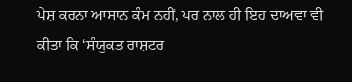ਪੇਸ਼ ਕਰਨਾ ਆਸਾਨ ਕੰਮ ਨਹੀਂ, ਪਰ ਨਾਲ ਹੀ ਇਹ ਦਾਅਵਾ ਵੀ ਕੀਤਾ ਕਿ ‘ਸੰਯੁਕਤ ਰਾਸ਼ਟਰ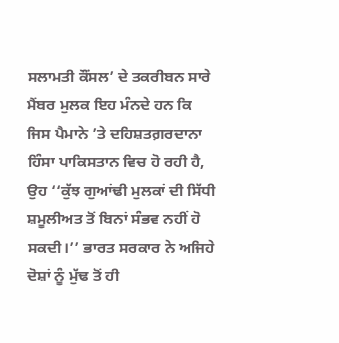ਸਲਾਮਤੀ ਕੌਂਸਲ’ ਦੇ ਤਕਰੀਬਨ ਸਾਰੇ ਮੈਂਬਰ ਮੁਲਕ ਇਹ ਮੰਨਦੇ ਹਨ ਕਿ ਜਿਸ ਪੈਮਾਨੇ ’ਤੇ ਦਹਿਸ਼ਤਗ਼ਰਦਾਨਾ ਹਿੰਸਾ ਪਾਕਿਸਤਾਨ ਵਿਚ ਹੋ ਰਹੀ ਹੈ, ਉਹ ‘‘ਕੁੱਝ ਗੁਆਂਢੀ ਮੁਲਕਾਂ ਦੀ ਸਿੱਧੀ ਸ਼ਮੂਲੀਅਤ ਤੋਂ ਬਿਨਾਂ ਸੰਭਵ ਨਹੀਂ ਹੋ ਸਕਦੀ।’’ ਭਾਰਤ ਸਰਕਾਰ ਨੇ ਅਜਿਹੇ ਦੋਸ਼ਾਂ ਨੂੰ ਮੁੱਢ ਤੋਂ ਹੀ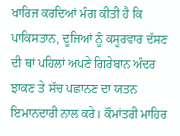ਖਾਰਿਜ ਕਰਦਿਆਂ ਮੰਗ ਕੀਤੀ ਹੈ ਕਿ ਪਾਕਿਸਤਾਨ, ਦੂਜਿਆਂ ਨੂੰ ਕਸੂਰਵਾਰ ਦੱਸਣ ਦੀ ਥਾਂ ਪਹਿਲਾਂ ਅਪਣੇ ਗਿਰੇਬਾਨ ਅੰਦਰ ਝਾਕਣ ਤੇ ਸੱਚ ਪਛਾਨਣ ਦਾ ਯਤਨ ਇਮਾਨਦਾਰੀ ਨਾਲ ਕਰੇ। ਕੌਮਾਂਤਰੀ ਮਾਹਿਰ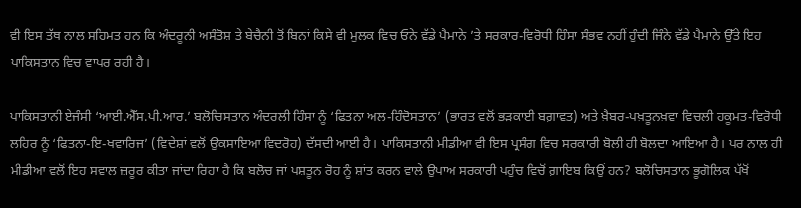ਵੀ ਇਸ ਤੱਥ ਨਾਲ ਸਹਿਮਤ ਹਨ ਕਿ ਅੰਦਰੂਨੀ ਅਸੰਤੋਸ਼ ਤੇ ਬੇਚੈਨੀ ਤੋਂ ਬਿਨਾਂ ਕਿਸੇ ਵੀ ਮੁਲਕ ਵਿਚ ਓਨੇ ਵੱਡੇ ਪੈਮਾਨੇ ’ਤੇ ਸਰਕਾਰ-ਵਿਰੋਧੀ ਹਿੰਸਾ ਸੰਭਵ ਨਹੀਂ ਹੁੰਦੀ ਜਿੰਨੇ ਵੱਡੇ ਪੈਮਾਨੇ ਉੱਤੇ ਇਹ ਪਾਕਿਸਤਾਨ ਵਿਚ ਵਾਪਰ ਰਹੀ ਹੈ।

ਪਾਕਿਸਤਾਨੀ ਏਜੰਸੀ ‘ਆਈ.ਐੱਸ.ਪੀ.ਆਰ.’ ਬਲੋਚਿਸਤਾਨ ਅੰਦਰਲੀ ਹਿੰਸਾ ਨੂੰ ‘ਫਿਤਨਾ ਅਲ-ਹਿੰਦੋਸਤਾਨ’ (ਭਾਰਤ ਵਲੋਂ ਭੜਕਾਈ ਬਗ਼ਾਵਤ) ਅਤੇ ਖ਼ੈਬਰ-ਪਖ਼ਤੂਨਖ਼ਵਾ ਵਿਚਲੀ ਹਕੂਮਤ-ਵਿਰੋਧੀ ਲਹਿਰ ਨੂੰ ‘ਫਿਤਨਾ-ਇ-ਖਵਾਰਿਜ’ (ਵਿਦੇਸ਼ਾਂ ਵਲੋਂ ਉਕਸਾਇਆ ਵਿਦਰੋਹ) ਦੱਸਦੀ ਆਈ ਹੈ। ਪਾਕਿਸਤਾਨੀ ਮੀਡੀਆ ਵੀ ਇਸ ਪ੍ਰਸੰਗ ਵਿਚ ਸਰਕਾਰੀ ਬੋਲੀ ਹੀ ਬੋਲਦਾ ਆਇਆ ਹੈ। ਪਰ ਨਾਲ ਹੀ ਮੀਡੀਆ ਵਲੋਂ ਇਹ ਸਵਾਲ ਜ਼ਰੂਰ ਕੀਤਾ ਜਾਂਦਾ ਰਿਹਾ ਹੈ ਕਿ ਬਲੋਚ ਜਾਂ ਪਸ਼ਤੂਨ ਰੋਹ ਨੂੰ ਸ਼ਾਂਤ ਕਰਨ ਵਾਲੇ ਉਪਾਅ ਸਰਕਾਰੀ ਪਹੁੰਚ ਵਿਚੋਂ ਗ਼ਾਇਬ ਕਿਉਂ ਹਨ? ਬਲੋਚਿਸਤਾਨ ਭੂਗੋਲਿਕ ਪੱਖੋਂ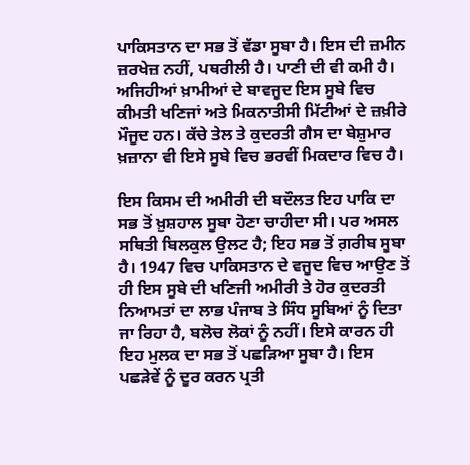ਪਾਕਿਸਤਾਨ ਦਾ ਸਭ ਤੋਂ ਵੱਡਾ ਸੂਬਾ ਹੈ। ਇਸ ਦੀ ਜ਼ਮੀਨ ਜ਼ਰਖੇਜ਼ ਨਹੀਂ, ਪਥਰੀਲੀ ਹੈ। ਪਾਣੀ ਦੀ ਵੀ ਕਮੀ ਹੈ। ਅਜਿਹੀਆਂ ਖ਼ਾਮੀਆਂ ਦੇ ਬਾਵਜੂਦ ਇਸ ਸੂਬੇ ਵਿਚ ਕੀਮਤੀ ਖਣਿਜਾਂ ਅਤੇ ਮਿਕਨਾਤੀਸੀ ਮਿੱਟੀਆਂ ਦੇ ਜ਼ਖ਼ੀਰੇ ਮੌਜੂਦ ਹਨ। ਕੱਚੇ ਤੇਲ ਤੇ ਕੁਦਰਤੀ ਗੈਸ ਦਾ ਬੇਸ਼ੁਮਾਰ ਖ਼ਜ਼ਾਨਾ ਵੀ ਇਸੇ ਸੂਬੇ ਵਿਚ ਭਰਵੀਂ ਮਿਕਦਾਰ ਵਿਚ ਹੈ।

ਇਸ ਕਿਸਮ ਦੀ ਅਮੀਰੀ ਦੀ ਬਦੌਲਤ ਇਹ ਪਾਕਿ ਦਾ ਸਭ ਤੋਂ ਖ਼ੁਸ਼ਹਾਲ ਸੂਬਾ ਹੋਣਾ ਚਾਹੀਦਾ ਸੀ। ਪਰ ਅਸਲ ਸਥਿਤੀ ਬਿਲਕੁਲ ਉਲਟ ਹੈ; ਇਹ ਸਭ ਤੋਂ ਗ਼ਰੀਬ ਸੂਬਾ ਹੈ। 1947 ਵਿਚ ਪਾਕਿਸਤਾਨ ਦੇ ਵਜੂਦ ਵਿਚ ਆਉਣ ਤੋਂ ਹੀ ਇਸ ਸੂਬੇ ਦੀ ਖਣਿਜੀ ਅਮੀਰੀ ਤੇ ਹੋਰ ਕੁਦਰਤੀ ਨਿਆਮਤਾਂ ਦਾ ਲਾਭ ਪੰਜਾਬ ਤੇ ਸਿੰਧ ਸੂਬਿਆਂ ਨੂੰ ਦਿਤਾ ਜਾ ਰਿਹਾ ਹੈ, ਬਲੋਚ ਲੋਕਾਂ ਨੂੰ ਨਹੀਂ। ਇਸੇ ਕਾਰਨ ਹੀ ਇਹ ਮੁਲਕ ਦਾ ਸਭ ਤੋਂ ਪਛੜਿਆ ਸੂਬਾ ਹੈ। ਇਸ ਪਛੜੇਵੇਂ ਨੂੰ ਦੂਰ ਕਰਨ ਪ੍ਰਤੀ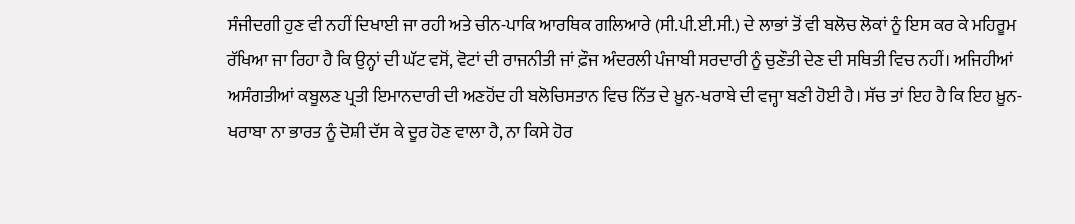ਸੰਜੀਦਗੀ ਹੁਣ ਵੀ ਨਹੀਂ ਦਿਖਾਈ ਜਾ ਰਹੀ ਅਤੇ ਚੀਨ-ਪਾਕਿ ਆਰਥਿਕ ਗਲਿਆਰੇ (ਸੀ.ਪੀ.ਈ.ਸੀ.) ਦੇ ਲਾਭਾਂ ਤੋਂ ਵੀ ਬਲੋਚ ਲੋਕਾਂ ਨੂੰ ਇਸ ਕਰ ਕੇ ਮਹਿਰੂਮ ਰੱਖਿਆ ਜਾ ਰਿਹਾ ਹੈ ਕਿ ਉਨ੍ਹਾਂ ਦੀ ਘੱਟ ਵਸੋਂ, ਵੋਟਾਂ ਦੀ ਰਾਜਨੀਤੀ ਜਾਂ ਫ਼ੌਜ ਅੰਦਰਲੀ ਪੰਜਾਬੀ ਸਰਦਾਰੀ ਨੂੰ ਚੁਣੌਤੀ ਦੇਣ ਦੀ ਸਥਿਤੀ ਵਿਚ ਨਹੀਂ। ਅਜਿਹੀਆਂ ਅਸੰਗਤੀਆਂ ਕਬੂਲਣ ਪ੍ਰਤੀ ਇਮਾਨਦਾਰੀ ਦੀ ਅਣਹੋਂਦ ਹੀ ਬਲੋਚਿਸਤਾਨ ਵਿਚ ਨਿੱਤ ਦੇ ਖ਼ੂਨ-ਖਰਾਬੇ ਦੀ ਵਜ੍ਹਾ ਬਣੀ ਹੋਈ ਹੈ। ਸੱਚ ਤਾਂ ਇਹ ਹੈ ਕਿ ਇਹ ਖ਼ੂਨ-ਖਰਾਬਾ ਨਾ ਭਾਰਤ ਨੂੰ ਦੋਸ਼ੀ ਦੱਸ ਕੇ ਦੂਰ ਹੋਣ ਵਾਲਾ ਹੈ, ਨਾ ਕਿਸੇ ਹੋਰ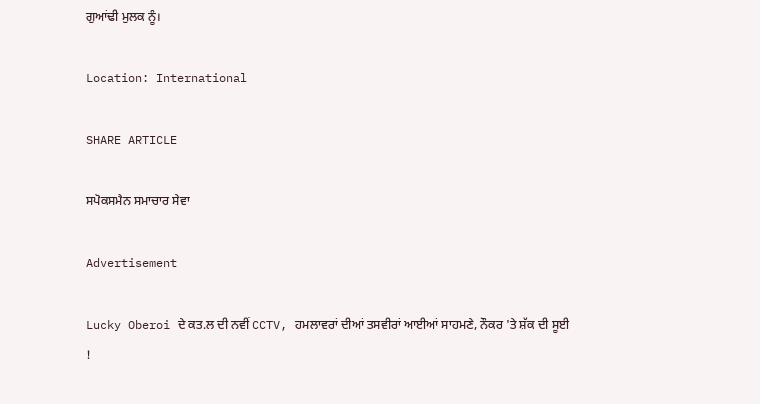ਗੁਆਂਢੀ ਮੁਲਕ ਨੂੰ।

Location: International

SHARE ARTICLE

ਸਪੋਕਸਮੈਨ ਸਮਾਚਾਰ ਸੇਵਾ

Advertisement

Lucky Oberoi ਦੇ ਕਤ.ਲ ਦੀ ਨਵੀਂ CCTV, ਹਮਲਾਵਰਾਂ ਦੀਆਂ ਤਸਵੀਰਾਂ ਆਈਆਂ ਸਾਹਮਣੇ, ਨੌਕਰ 'ਤੇ ਸ਼ੱਕ ਦੀ ਸੂਈ !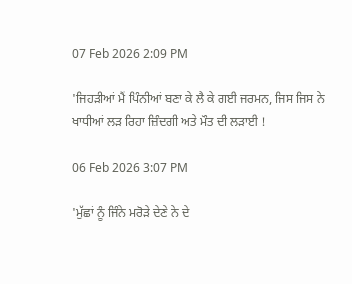07 Feb 2026 2:09 PM

'ਜਿਹੜੀਆਂ ਮੈਂ ਪਿੰਨੀਆਂ ਬਣਾ ਕੇ ਲੈ ਕੇ ਗਈ ਜਰਮਨ, ਜਿਸ ਜਿਸ ਨੇ ਖਾਧੀਆਂ ਲੜ ਰਿਹਾ ਜ਼ਿੰਦਗੀ ਅਤੇ ਮੌਤ ਦੀ ਲੜਾਈ !

06 Feb 2026 3:07 PM

'ਮੁੱਛਾਂ ਨੂੰ ਜਿੰਨੇ ਮਰੋੜੇ ਦੇਣੇ ਨੇ ਦੇ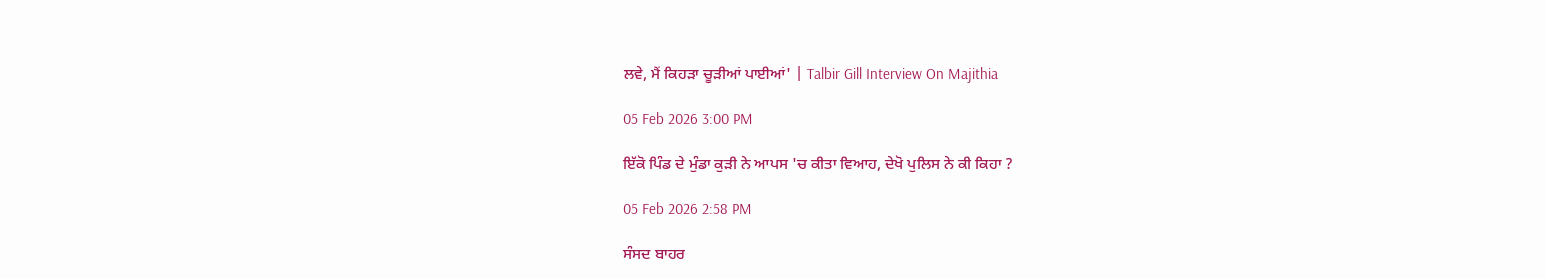ਲਵੇ, ਮੈਂ ਕਿਹੜਾ ਚੂੜੀਆਂ ਪਾਈਆਂ' | Talbir Gill Interview On Majithia

05 Feb 2026 3:00 PM

ਇੱਕੋ ਪਿੰਡ ਦੇ ਮੁੰਡਾ ਕੁੜੀ ਨੇ ਆਪਸ 'ਚ ਕੀਤਾ ਵਿਆਹ, ਦੇਖੋ ਪੁਲਿਸ ਨੇ ਕੀ ਕਿਹਾ ?

05 Feb 2026 2:58 PM

ਸੰਸਦ ਬਾਹਰ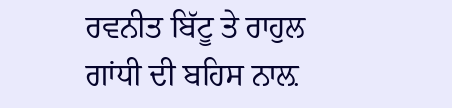ਰਵਨੀਤ ਬਿੱਟੂ ਤੇ ਰਾਹੁਲ ਗਾਂਧੀ ਦੀ ਬਹਿਸ ਨਾਲ਼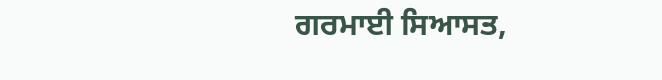ਗਰਮਾਈ ਸਿਆਸਤ,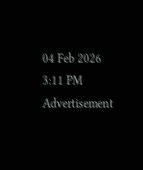04 Feb 2026 3:11 PM
Advertisement